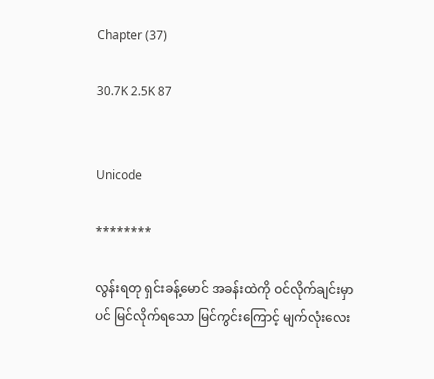Chapter (37)

30.7K 2.5K 87


Unicode

********

လွန်းရတု ရှင်းခန့်မောင် အခန်းထဲကို ဝင်လိုက်ချင်းမှာပင် မြင်လိုက်ရသော မြင်ကွင်းကြောင့် မျက်လုံးလေး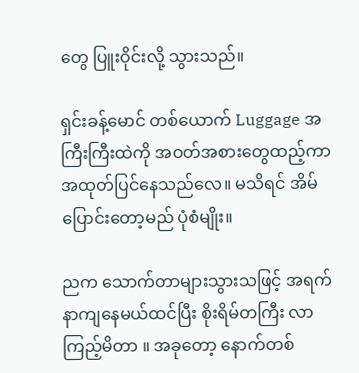တွေ ပြူးဝိုင်းလို့ သွားသည်။

ရှင်းခန့်မောင် တစ်ယောက် Luggage အကြီးကြီးထဲကို အဝတ်အစားတွေထည့်ကာ အထုတ်ပြင်နေသည်လေ။ မသိရင် အိမ်ပြောင်းတော့မည် ပုံစံမျိုး။

ညက သောက်တာများသွားသဖြင့် အရက်နာကျနေမယ်ထင်ပြီး စိုးရိမ်တကြီး လာကြည့်မိတာ ။ အခုတော့ နောက်တစ်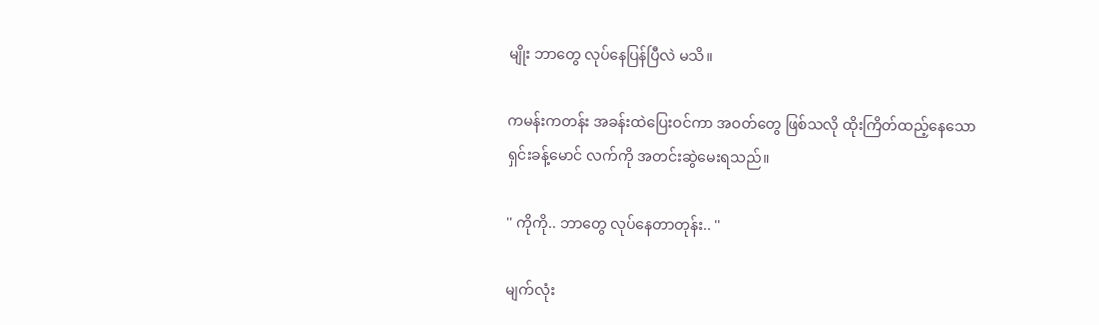မျိုး ဘာတွေ လုပ်နေပြန်ပြီလဲ မသိ။

ကမန်းကတန်း အခန်းထဲပြေးဝင်ကာ အဝတ်တွေ ဖြစ်သလို ထိုးကြိတ်ထည့်နေသော ရှင်းခန့်မောင် လက်ကို အတင်းဆွဲမေးရသည်။

'' ကိုကို.. ဘာတွေ လုပ်နေတာတုန်း.. ''

မျက်လုံး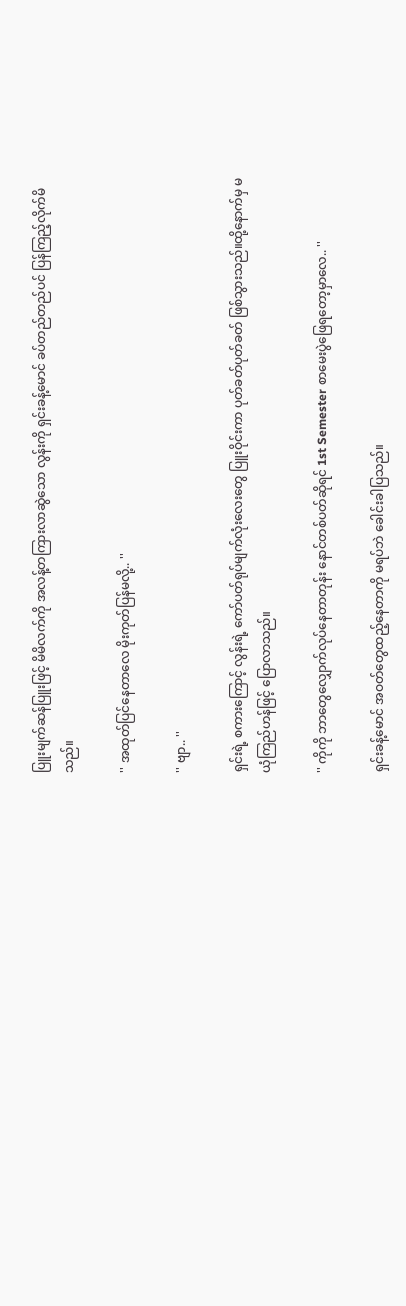ပြူးမျက်ဆန်ပြူးဖြင့် မိမိလက်ကို အလန့်တကြားလာဆွဲသော လွန်းကို ရှင်းခန့်မောင် ခပ်တည်တည်ပင် ပြန်ကြည့်လိုက်မိသည်။

'' အထုတ်ပြင်နေတာလေ မိုးကုတ်ပြန်မလို့.. ''

'' ဗျာ.. ''

ရှင်းရဲ့ စကားကြောင့် လွန်းရဲ့ ကော်ပတ်ရုပ်မျက်လုံးလေးတွေ ပြူးဝိုင်းကာ ပုတ်ခတ်ပုတ်ခတ် ဖြစ်သွားသည်။ထို့နောက်မှ မယုံကြည်ဟန်ဖြင့် ပြောလာသည်။

'' ကိုကို ဘာတွေလျှောက်လုပ်နေတာတုန်း နောင်တစ်ပတ်ဆိုရင် 1st Semester စာမေးပွဲဖြေရတော့မှာလေ.. ''

ရှင်းခန့်မောင် အဝတ်တွေထည့်နေတာကို မရပ်ဘဲ ခေါင်းခါပြသည်။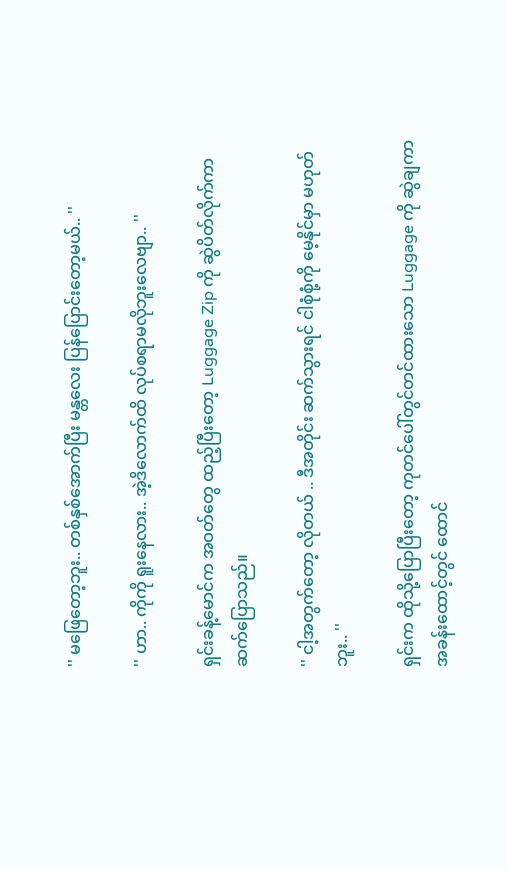'' မဖြေတော့ဘူး.. တစ်နှစ်အောက်ပြီး မန္တလေး ပြန်ပြောင်းတော့မယ်.. ''

'' ဟာ.. ကိုကို ရူးနေလား.. အဲ့ဒိလောက်ထိ လုပ်စရာမလိုဘူးလေဗျာ.. ''

ရှင်းခန့်မောင်က အဝတ်တွေ ထည့်ပြီးတော့ Luggage Zip ကို ဆွဲပိတ်လိုက်ကာ ဆက်ပြောသည်။

'' ငါ့အတွက်တော့ လိုတယ် .. ဒီအတိုင်း ဆက်သွားရင် ငါစုံစုံ့ကို မေ့နိုင်မှာ မဟုတ်ဘူး.. ''

ရှင်းက ထိုသို့ပြောပြီးတော့ ကုတင်ပေါ်တွင်တင်ထားသော Luggage ကို ဆွဲချကာ အခန်းထောင့်တွင် ထောင်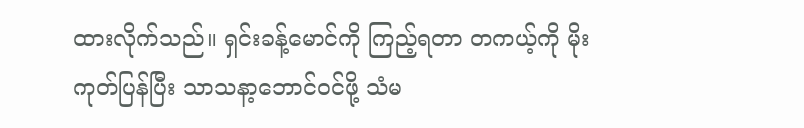ထားလိုက်သည်။ ရှင်းခန့်မောင်ကို ကြည့်ရတာ တကယ့်ကို မိုးကုတ်ပြန်ပြီး သာသနာ့ဘောင်ဝင်ဖို့ သံမ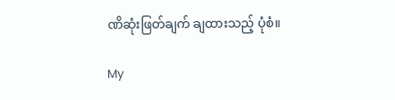ဏိဆုံးဖြတ်ချက် ချထားသည့် ပုံစံ။

My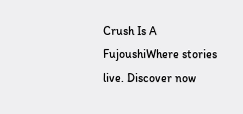Crush Is A FujoushiWhere stories live. Discover now